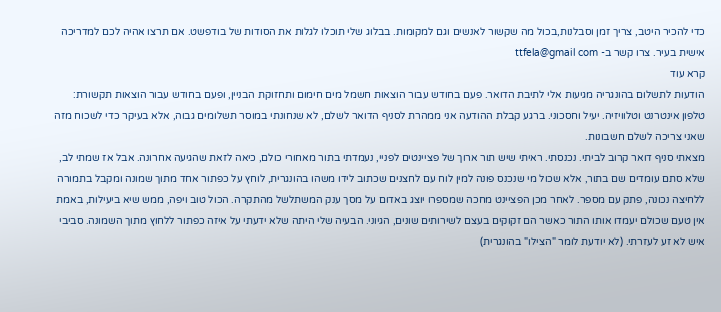כדי להכיר היטב, צריך זמן וסבלנות,בכול מה שקשור לאנשים וגם למקומות. בבלוג שלי תוכלו לגלות את הסודות של בודפשט. אם תרצו אהיה לכם למדריכה אישית בעיר. צרו קשר ב- ttfela@gmail com
קרא עוד
הודעות לתשלום בהונגריה מגיעות אלי לתיבת הדואר. פעם בחודש עבור הוצאות חשמל מים חימום ותחזוקת הבניין, ופעם בחודש עבור הוצאות תקשורת: טלפון אינטרנט וטלוויזיה. יעיל וחסכוני. ברגע קבלת ההודעה אני ממהרת לסניף הדואר לשלם, לא שנחונתי במוסר תשלומים גבוה, אלא בעיקר כדי לשכוח מזה שאני צריכה לשלם חשבונות.
מצאתי סניף דואר קרוב לביתי. נכנסתי. ראיתי שיש תור ארוך של פציינטים לפניי, נעמדתי בתור מאחורי כולם, כיאה לזאת שהגיעה אחרונה. אבל אז שמתי לב, שלא סתם עומדים שם בתור, אלא שכול מי שנכנס פונה למין לוח עם לחצנים שכתוב לידו משהו בהונגרית, לוחץ על כפתור אחד מתוך שמונה ומקבל בתמורה ללחיצה נכונה, פתק עם מספר. לאחר מכן הפציינט מחכה שמספרו יוצג באדום על מסך ענק המשתלשל מהתקרה. הכול טוב ויפה, ממש שיא ביעילות, באמת אין טעם שכולם יעמדו אותו התור כאשר הם זקוקים בעצם לשירותים שונים, הגיוני. הבעיה שלי היתה שלא ידעתי על איזה כפתור ללחוץ מתוך השמונה. סביבי איש לא זע לעזרתי. (לא יודעת לומר "הצילו" בהונגרית)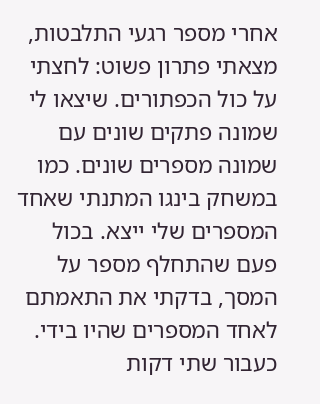אחרי מספר רגעי התלבטות, מצאתי פתרון פשוט: לחצתי על כול הכפתורים. שיצאו לי שמונה פתקים שונים עם שמונה מספרים שונים. כמו במשחק בינגו המתנתי שאחד המספרים שלי ייצא. בכול פעם שהתחלף מספר על המסך, בדקתי את התאמתם לאחד המספרים שהיו בידי. כעבור שתי דקות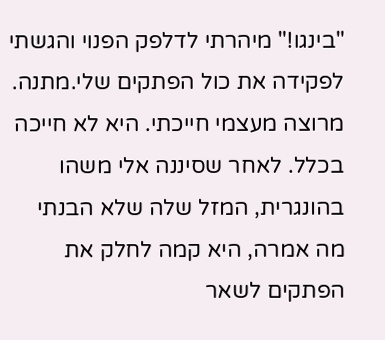"בינגו!" מיהרתי לדלפק הפנוי והגשתי לפקידה את כול הפתקים שלי.מתנה. מרוצה מעצמי חייכתי. היא לא חייכה בכלל. לאחר שסיננה אלי משהו בהונגרית, המזל שלה שלא הבנתי מה אמרה, היא קמה לחלק את הפתקים לשאר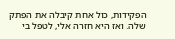הפקידות, כול אחת קיבלה את הפתק שלה. ואז היא חזרה אלי, לטפל בי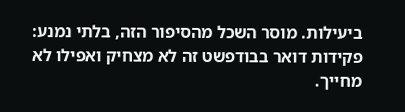ביעילות. מוסר השכל מהסיפור הזה, בלתי נמנע: פקידות דואר בבודפשט זה לא מצחיק ואפילו לא מחייך.